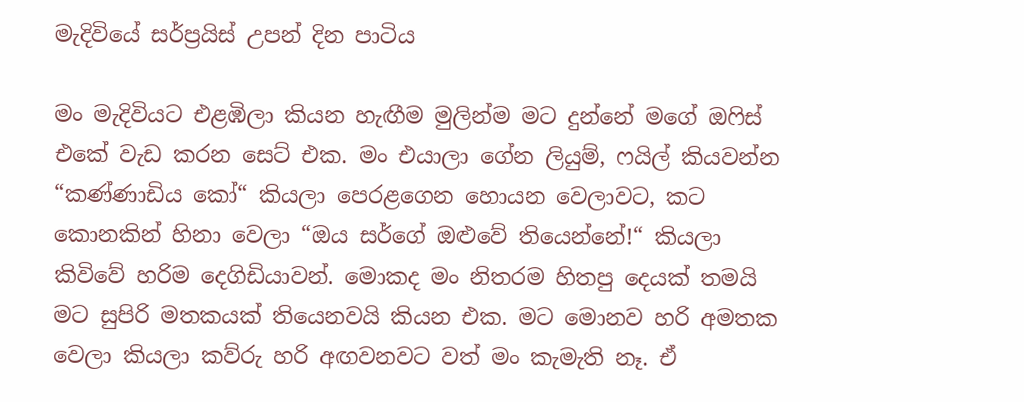මැදිවියේ සර්ප්‍රයිස් උපන් දින පාටිය

මං මැදිවියට එළඹිලා කියන හැඟීම මුලින්ම මට දුන්නේ මගේ ඔෆිස් එකේ වැඩ කරන සෙට් එක. මං එයාලා ගේන ලියුම්, ෆයිල් කියවන්න “කණ්ණාඩිය කෝ“ කියලා පෙරළගෙන හොයන වෙලාවට, කට කොනකින් හිනා වෙලා “ඔය සර්ගේ ඔළුවේ තියෙන්නේ!“ කියලා කිවිවේ හරිම දෙගිඩියාවන්. මොකද මං නිතරම හිතපු දෙයක් තමයි මට සුපිරි මතකයක් තියෙනවයි කියන එක. මට මොනව හරි අමතක වෙලා කියලා කව්රු හරි අඟවනවට වත් මං කැමැති නෑ. ඒ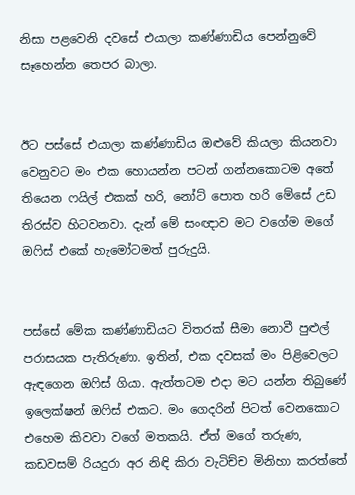නිසා පළවෙනි දවසේ එයාලා කණ්ණාඩිය පෙන්නුවේ සෑහෙන්න තෙපර බාලා.


ඊට පස්සේ එයාලා කණ්ණාඩිය ඔළුවේ කියලා කියනවා වෙනුවට මං එක හොයන්න පටන් ගන්නකොටම අතේ තියෙන ෆයිල් එකක් හරි, නෝට් පොත හරි මේසේ උඩ තිරස්ව හිටවනවා. දැන් මේ සංඥාව මට වගේම මගේ ඔෆිස් එකේ හැමෝටමත් පුරුදුයි.


පස්සේ මේක කණ්ණාඩියට විතරක් සීමා නොවී පුළුල් පරාසයක පැතිරුණා. ඉතින්, එක දවසක් මං පිළිවෙලට ඇඳගෙන ඔෆිස් ගියා. ඇත්තටම එදා මට යන්න තිබුණේ ඉලෙක්ෂන් ඔෆිස් එකට. මං ගෙදරින් පිටත් වෙනකොට එහෙම කිවවා වගේ මතකයි. ඒත් මගේ තරුණ, කඩවසම් රියදුරා අර නිඳි කිරා වැටිච්ච මිනිහා කරත්තේ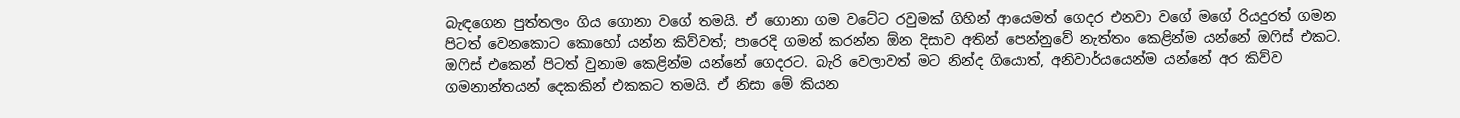බැඳගෙන පුත්තලං ගිය ගොනා වගේ තමයි. ඒ ගොනා ගම වටේට රවුමක් ගිහින් ආයෙමත් ගෙදර එනවා වගේ මගේ රියදුරත් ගමන පිටත් වෙනකොට කොහෝ යන්න කිව්වත්; පාරෙදි ගමන් කරන්න ඕන දිසාව අතින් පෙන්නුවේ නැත්තං කෙළින්ම යන්නේ ඔෆිස් එකට. ඔෆිස් එකෙන් පිටත් වුනාම කෙළින්ම යන්නේ ගෙදරට. බැරි වෙලාවත් මට නින්ද ගියොත්, අනිවාර්යයෙන්ම යන්නේ අර කිව්ව ගමනාන්තයන් දෙකකින් එකකට තමයි. ඒ නිසා මේ කියන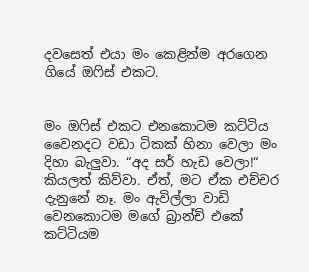දවසෙත් එයා මං කෙළින්ම අරගෙන ගියේ ඔෆිස් එකට.


මං ඔෆිස් එකට එනකොටම කට්ටිය වෛනදට වඩා ටිකක් හිනා වෙලා මං දිහා බැලුවා. “අද සර් හැඩ වෙලා!“ කියලත් කිව්වා. ඒත්, මට ඒක එච්චර දැනුනේ නෑ. මං ඇවිල්ලා වාඩි වෙනකොටම මගේ බ්‍රාන්ච් එකේ කට්ටියම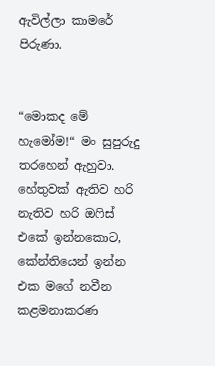ඇවිල්ලා කාමරේ පිරුණා.


“මොකද මේ හැමෝම!“ මං සුපුරුදු තරහෙන් ඇහුවා. හේතුවක් ඇතිව හරි නැතිව හරි ඔෆිස් එකේ ඉන්නකොට, කේන්තියෙන් ඉන්න එක මගේ නවීන කළමනාකරණ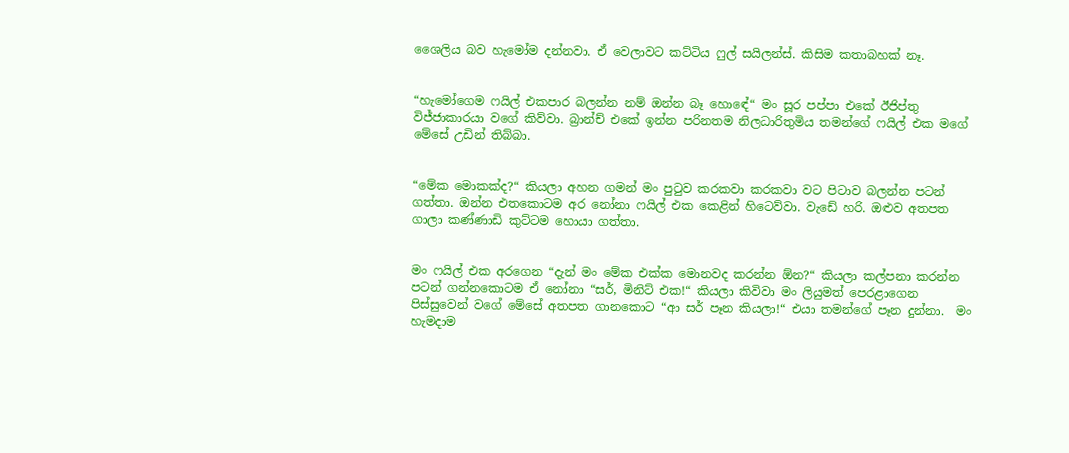ශෛලිය බව හැමෝම දන්නවා. ඒ වෙලාවට කට්ටිය ෆුල් සයිලන්ස්. කිසිම කතාබහක් නෑ.


“හැමෝගෙම ෆයිල් එකපාර බලන්න නම් ඔන්න බෑ හොඳේ“ මං සූර පප්පා එකේ ඊජිප්තු විජ්ජාකාරයා වගේ කිව්වා. බ්‍රාන්ච් එකේ ඉන්න පරිනතම නිලධාරිතුමිය තමන්ගේ ෆයිල් එක මගේ මේසේ උඩින් තිබ්බා.


“මේක මොකක්ද?“ කියලා අහන ගමන් මං පුටුව කරකවා කරකවා වට පිටාව බලන්න පටන් ගත්තා. ඔන්න එතකොටම අර නෝනා ෆයිල් එක කෙළින් හිටෙව්වා. වැඩේ හරි. ඔළුව අතපත ගාලා කණ්ණාඩි කුට්ටම හොයා ගත්තා.


මං ෆයිල් එක අරගෙන “දැන් මං මේක එක්ක මොනවද කරන්න ඕන?“ කියලා කල්පනා කරන්න පටන් ගන්නකොටම ඒ නෝනා “සර්, මිනිට් එක!“ කියලා කිවිවා මං ලියුමත් පෙරළාගෙන පිස්සුවෙන් වගේ මේසේ අතපත ගානකොට “ආ සර් පෑන කියලා!“ එයා තමන්ගේ පෑන දුන්නා.  මං හැමදාම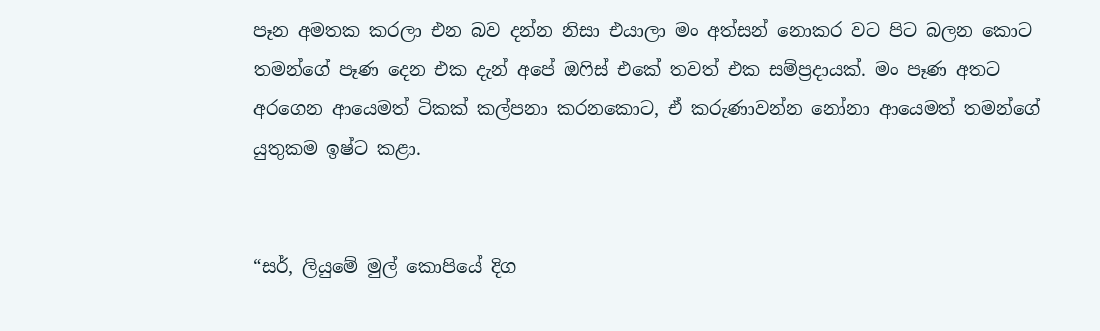පෑන අමතක කරලා එන බව දන්න නිසා එයාලා මං අත්සන් නොකර වට පිට බලන කොට තමන්ගේ පෑණ දෙන එක දැන් අපේ ඔෆිස් එකේ තවත් එක සම්ප්‍රදායක්. මං පෑණ අතට අරගෙන ආයෙමත් ටිකක් කල්පනා කරනකොට, ඒ කරුණාවන්න නෝනා ආයෙමත් තමන්ගේ යුතුකම ඉෂ්ට කළා.


“සර්, ලියුමේ මුල් කොපියේ දිග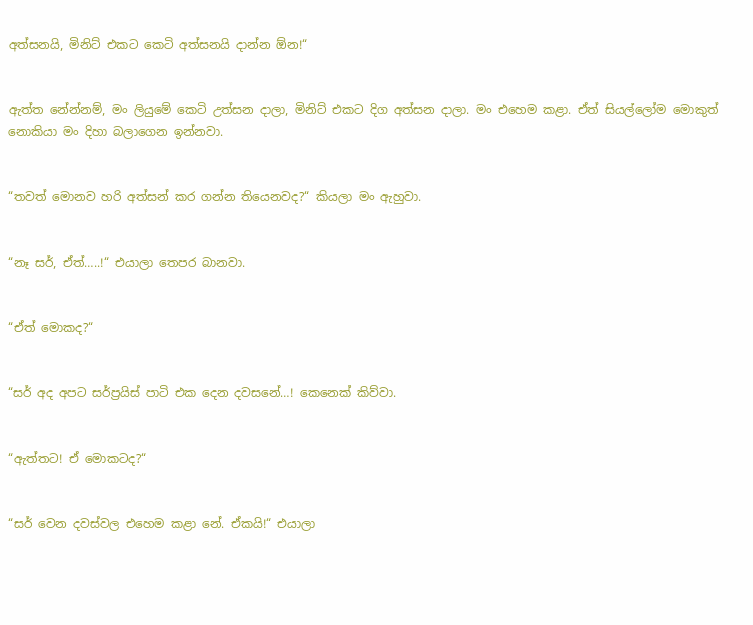අත්සනයි, මිනිට් එකට කෙටි අත්සනයි දාන්න ඕන!“


ඇත්ත නේන්නම්, මං ලියුමේ කෙටි උත්සන දාලා, මිනිට් එකට දිග අත්සන දාලා. මං එහෙම කළා. ඒත් සියල්ලෝම මොකුත් නොකියා මං දිහා බලාගෙන ඉන්නවා.


“තවත් මොනව හරි අත්සන් කර ගන්න තියෙනවද?“ කියලා මං ඇහුවා.


“නෑ සර්, ඒත්…..!“ එයාලා තෙපර බානවා.


“ඒත් මොකද?“


“සර් අද අපට සර්ප්‍රයිස් පාටි එක දෙන දවසනේ…! කෙනෙක් කිව්වා.


“ඇත්තට! ඒ මොකටද?“


“සර් වෙන දවස්වල එහෙම කළා නේ. ඒකයි!“ එයාලා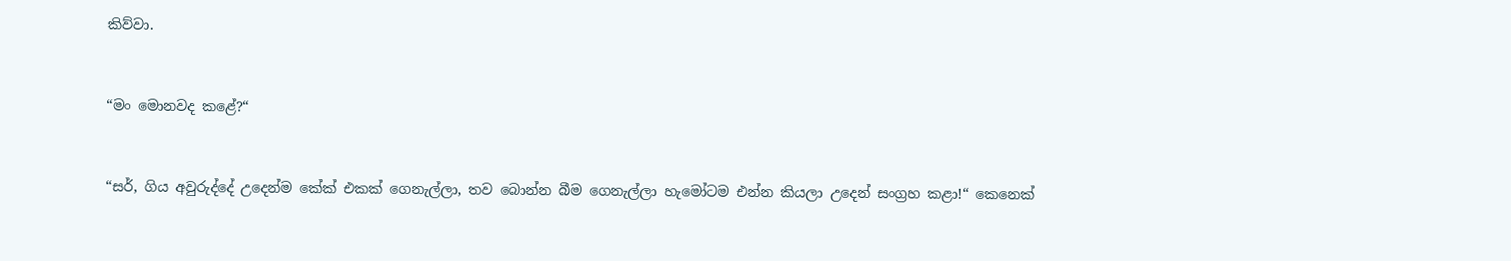කිව්වා.


“මං මොනවද කළේ?“


“සර්, ගිය අවුරුද්දේ උදෙන්ම කේක් එකක් ගෙනැල්ලා, තව බොන්න බීම ගෙනැල්ලා හැමෝටම එන්න කියලා උදෙන් සංග්‍රහ කළා!“ කෙනෙක්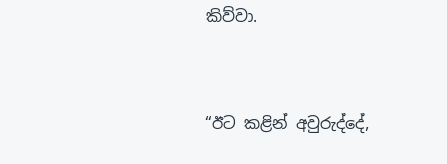කිව්වා.


“ඊට කළින් අවුරුද්දේ,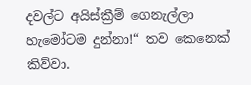දවල්ට අයිස්ක්‍රීම් ගෙනැල්ලා හැමෝටම දුන්නා!“ තව කෙනෙක් කිව්වා.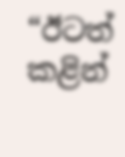“ඊටත් කළින්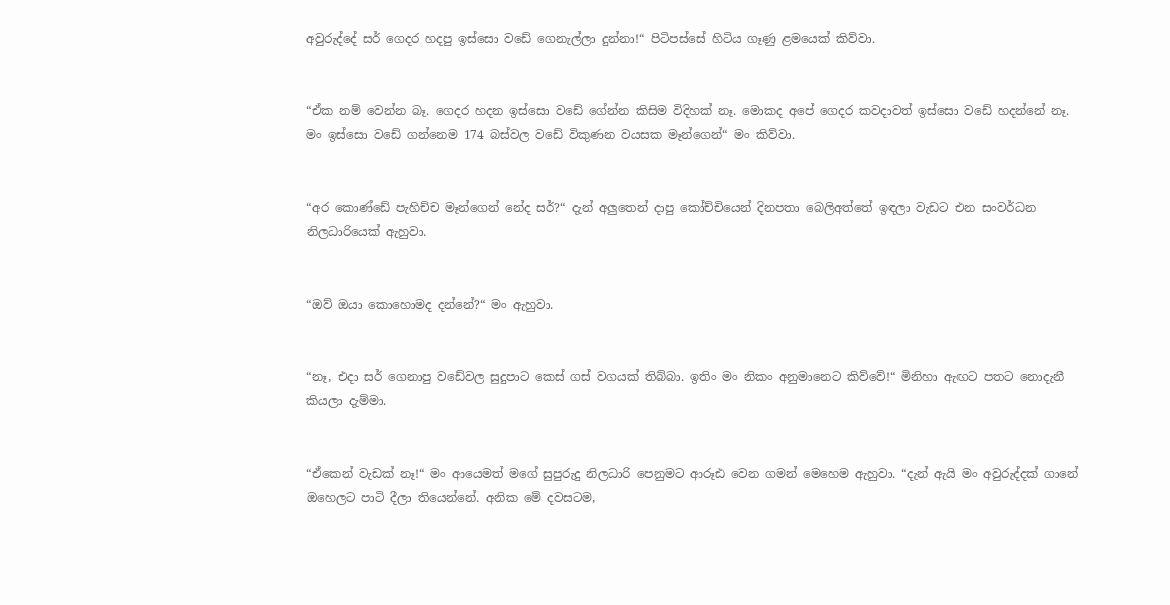අවුරුද්දේ සර් ගෙදර හදපු ඉස්සො වඩේ ගෙනැල්ලා දුන්නා!“ පිටිපස්සේ හිටිය ගෑණු ළමයෙක් කිව්වා.


“ඒක නම් වෙන්න බෑ. ගෙදර හදන ඉස්සො වඩේ ගේන්න කිසිම විදිහක් නෑ. මොකද අපේ ගෙදර කවදාවත් ඉස්සො වඩේ හදන්නේ නෑ. මං ඉස්සො වඩේ ගන්නෙම 174 බස්වල වඩේ විකුණන වයසක මෑන්ගෙන්“ මං කිව්වා.


“අර කොණ්ඩේ පැහිච්ච මෑන්ගෙන් නේද සර්?“ දැන් අලුතෙන් දාපු කෝච්චියෙන් දිනපතා බෙලිඅත්තේ ඉඳලා වැඩට එන සංවර්ධන නිලධාරියෙක් ඇහුවා.


“ඔව් ඔයා කොහොමද දන්නේ?“ මං ඇහුවා.


“නෑ, එදා සර් ගෙනාපු වඩේවල සුදුපාට කෙස් ගස් වගයක් තිබ්බා. ඉතිං මං නිකං අනුමානෙට කිව්වේ!“ මිනිහා ඇඟට පතට නොදැනී කියලා දැම්මා.


“ඒකෙන් වැඩක් නෑ!“ මං ආයෙමත් මගේ සුපුරුදු නිලධාරි පෙනුමට ආරූඪ වෙන ගමන් මෙහෙම ඇහුවා. “දැන් ඇයි මං අවුරුද්දක් ගානේ ඔහෙලට පාටි දීලා තියෙන්නේ. අනික මේ දවසටම,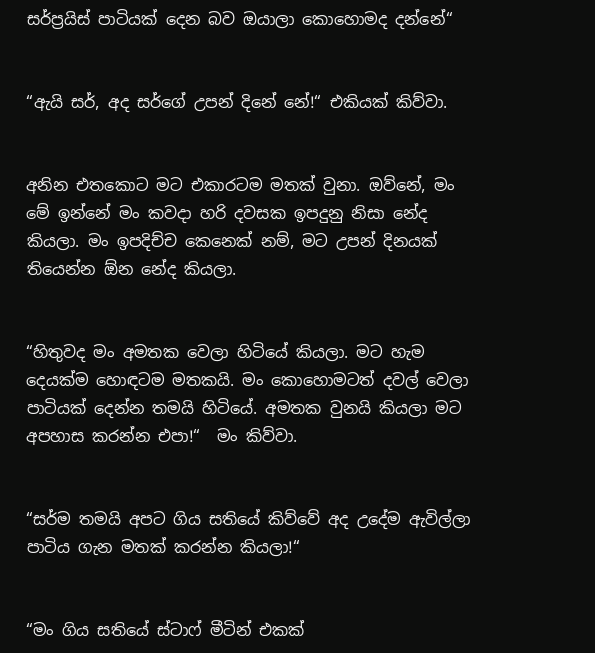සර්ප්‍රයිස් පාටියක් දෙන බව ඔයාලා කොහොමද දන්නේ“


“ඇයි සර්, අද සර්ගේ උපන් දිනේ නේ!“ එකියක් කිව්වා.


අනින එතකොට මට එකාරටම මතක් වුනා. ඔව්නේ, මං මේ ඉන්නේ මං කවදා හරි දවසක ඉපදුනු නිසා නේද කියලා. මං ඉපදිච්ච කෙනෙක් නම්, මට උපන් දිනයක් තියෙන්න ඕන නේද කියලා.


“හිතුවද මං අමතක වෙලා හිටියේ කියලා. මට හැම දෙයක්ම හොඳටම මතකයි. මං කොහොමටත් දවල් වෙලා පාටියක් දෙන්න තමයි හිටියේ. අමතක වුනයි කියලා මට අපහාස කරන්න එපා!“  මං කිව්වා.


“සර්ම තමයි අපට ගිය සතියේ කිව්වේ අද උදේම ඇවිල්ලා පාටිය ගැන මතක් කරන්න කියලා!“


“මං ගිය සතියේ ස්ටාෆ් මීටින් එකක්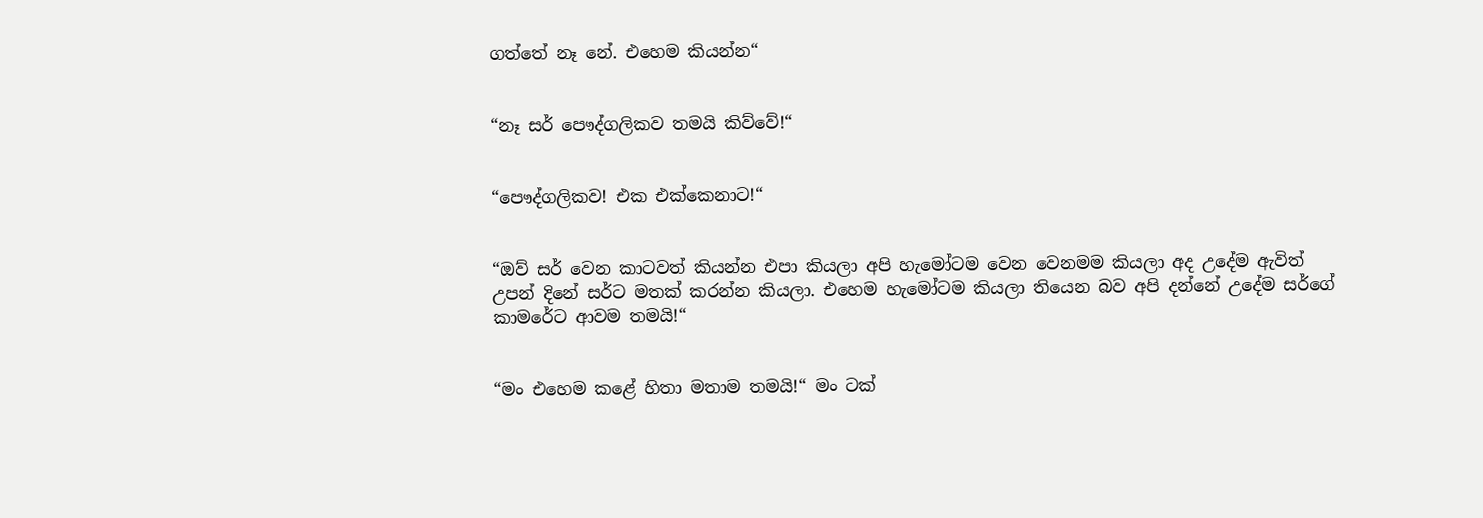ගත්තේ නෑ නේ. එහෙම කියන්න“


“නෑ සර් පෞද්ගලිකව තමයි කිව්වේ!“


“පෞද්ගලිකව! එක එක්කෙනාට!“


“ඔව් සර් වෙන කාටවත් කියන්න එපා කියලා අපි හැමෝටම වෙන වෙනමම කියලා අද උදේම ඇවිත් උපන් දිනේ සර්ට මතක් කරන්න කියලා. එහෙම හැමෝටම කියලා තියෙන බව අපි දන්නේ උදේම සර්ගේ කාමරේට ආවම තමයි!“


“මං එහෙම කළේ හිතා මතාම තමයි!“ මං ටක්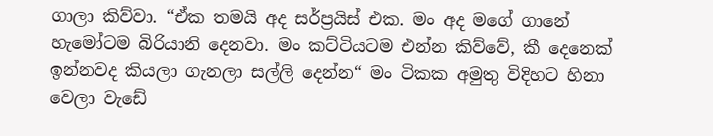ගාලා කිව්වා. “ඒක තමයි අද සර්ප්‍රයිස් එක. මං අද මගේ ගානේ හැමෝටම බිරියානි දෙනවා. මං කට්ටියටම එන්න කිව්වේ, කී දෙනෙක් ඉන්නවද කියලා ගැනලා සල්ලි දෙන්න“ මං ටිකක අමුතු විදිහට හිනා වෙලා වැඩේ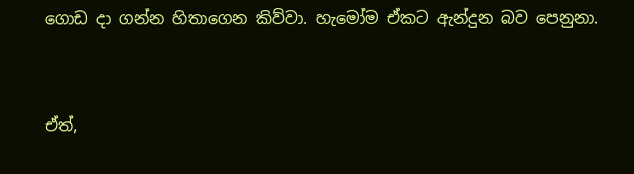ගොඩ දා ගන්න හිතාගෙන කිව්වා. හැමෝම ඒකට ඇන්දුන බව පෙනුනා.


ඒත්,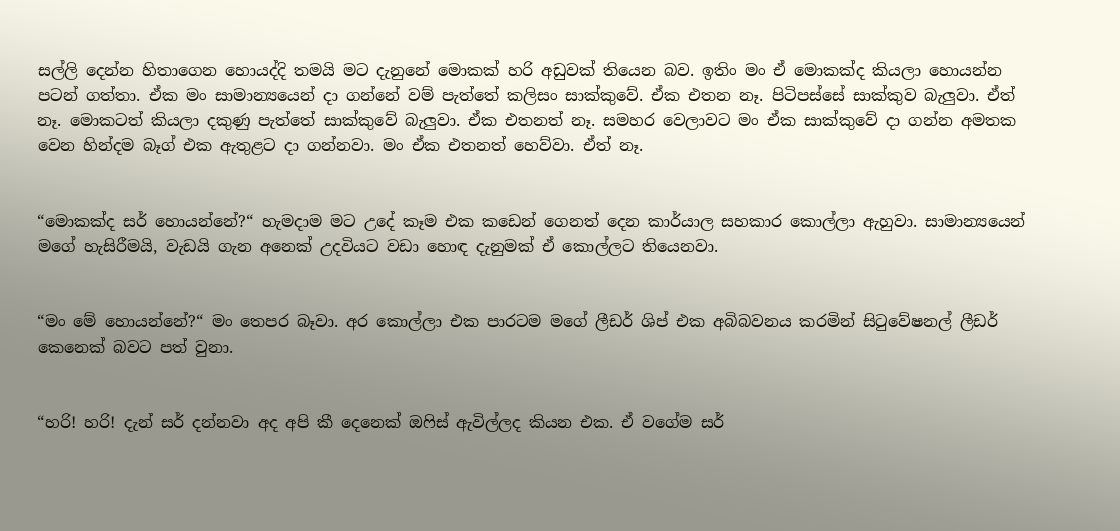සල්ලි දෙන්න හිතාගෙන හොයද්දි තමයි මට දැනුනේ මොකක් හරි අඩුවක් තියෙන බව. ඉතිං මං ඒ මොකක්ද කියලා හොයන්න පටන් ගත්තා. ඒක මං සාමාන්‍යයෙන් දා ගන්නේ වම් පැත්තේ කලිසං සාක්කුවේ. ඒක එතන නෑ. පිටිපස්සේ සාක්කුව බැලුවා. ඒත් නෑ. මොකටත් කියලා දකුණු පැත්තේ සාක්කුවේ බැලුවා. ඒක එතනත් නෑ. සමහර වෙලාවට මං ඒක සාක්කුවේ දා ගන්න අමතක වෙන හින්දම බෑග් එක ඇතුළට දා ගන්නවා. මං ඒක එතනත් හෙව්වා. ඒත් නෑ.


“මොකක්ද සර් හොයන්නේ?“ හැමදාම මට උදේ කෑම එක කඩෙන් ගෙනත් දෙන කාර්යාල සහකාර කොල්ලා ඇහුවා. සාමාන්‍යයෙන් මගේ හැසිරීමයි, වැඩයි ගැන අනෙක් උදවියට වඩා හොඳ දැනුමක් ඒ කොල්ලට තියෙනවා.


“මං මේ හොයන්නේ?“ මං තෙපර බෑවා. අර කොල්ලා එක පාරටම මගේ ලීඩර් ශිප් එක අබිබවනය කරමින් සිටුවේෂනල් ලීඩර් කෙනෙක් බවට පත් වුනා.


“හරි! හරි! දැන් සර් දන්නවා අද අපි කී දෙනෙක් ඔෆිස් ඇවිල්ලද කියන එක. ඒ වගේම සර්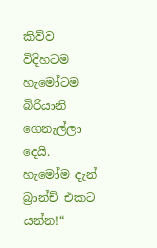කිව්ව විදිහටම හැමෝටම බිරියානි ගෙනැල්ලා දෙයි. හැමෝම දැන් බ්‍රාන්ච් එකට යන්න!“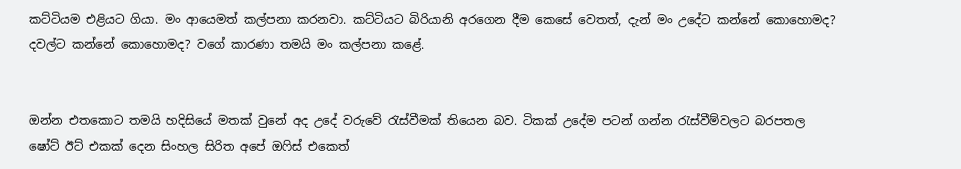කට්ටියම එළියට ගියා. මං ආයෙමත් කල්පනා කරනවා. කට්ටියට බිරියානි අරගෙන දීම කෙසේ වෙතත්, දැන් මං උදේට කන්නේ කොහොමද? දවල්ට කන්නේ කොහොමද? වගේ කාරණා තමයි මං කල්පනා කළේ.


ඔන්න එතකොට තමයි හදිසියේ මතක් වුනේ අද උදේ වරුවේ රැස්වීමක් තියෙන බව. ටිකක් උදේම පටන් ගන්න රැස්වීම්වලට බරපතල ෂෝට් ඊට් එකක් දෙන සිංහල සිරිත අපේ ඔෆිස් එකෙත්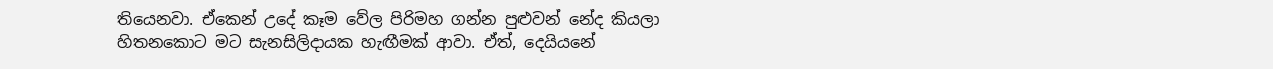තියෙනවා. ඒකෙන් උදේ කෑම වේල පිරිමහ ගන්න පුළුවන් නේද කියලා හිතනකොට මට සැනසිලිදායක හැඟීමක් ආවා. ඒත්, දෙයියනේ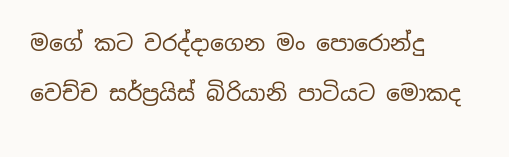මගේ කට වරද්දාගෙන මං පොරොන්දු වෙච්ච සර්ප්‍රයිස් බිරියානි පාටියට මොකද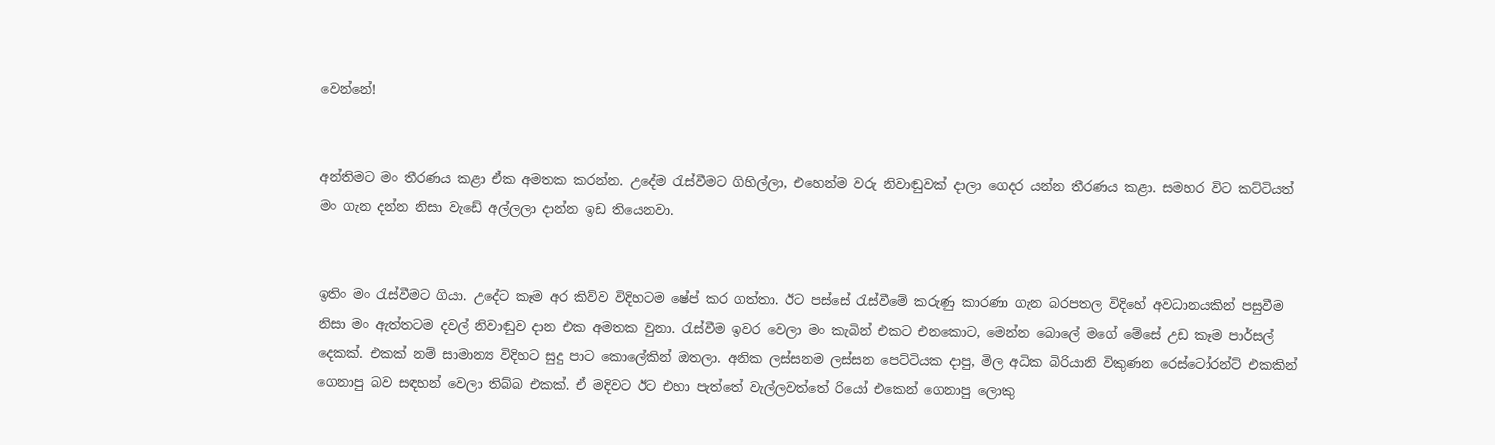වෙන්නේ!


අන්තිමට මං තීරණය කළා ඒක අමතක කරන්න. උදේම රැස්වීමට ගිහිල්ලා, එහෙන්ම වරු නිවාඬුවක් දාලා ගෙදර යන්න තීරණය කළා. සමහර විට කට්ටියත් මං ගැන දන්න නිසා වැඩේ අල්ලලා දාන්න ඉඩ තියෙනවා.


ඉතිං මං රැස්වීමට ගියා. උදේට කෑම අර කිව්ව විදිහටම ෂේප් කර ගත්තා. ඊට පස්සේ රැස්වීමේ කරුණු කාරණා ගැන බරපතල විදිහේ අවධානයකින් පසුවීම නිසා මං ඇත්තටම දවල් නිවාඬුව දාන එක අමතක වුනා. රැස්වීම ඉවර වෙලා මං කැබින් එකට එනකොට, මෙන්න බොලේ මගේ මේසේ උඩ කෑම පාර්සල් දෙකක්. එකක් නම් සාමාන්‍ය විදිහට සුදු පාට කොලේකින් ඔතලා. අනික ලස්සනම ලස්සන පෙට්ටියක දාපු, මිල අධික බිරියානි විකුණන රෙස්ටෝරන්ට් එකකින් ගෙනාපු බව සඳහන් වෙලා තිබ්බ එකක්. ඒ මදිවට ඊට එහා පැත්තේ වැල්ලවත්තේ රියෝ එකෙන් ගෙනාපු ලොකු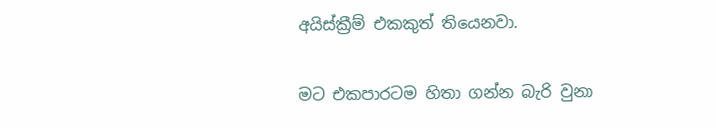අයිස්ක්‍රීම් එකකුත් තියෙනවා.


මට එකපාරටම හිතා ගන්න බැරි වුනා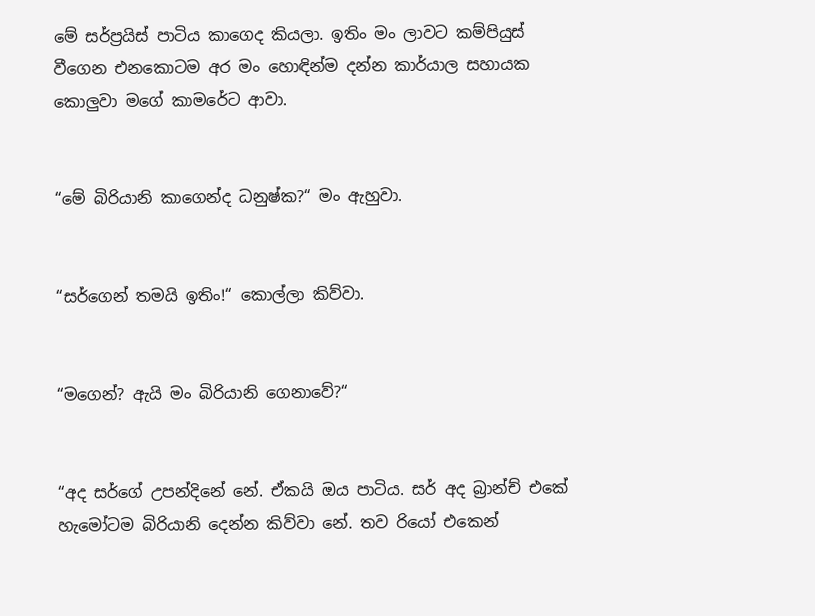මේ සර්ප්‍රයිස් පාටිය කාගෙද කියලා. ඉතිං මං ලාවට කම්පියුස් වීගෙන එනකොටම අර මං හොඳින්ම දන්න කාර්යාල සහායක කොලුවා මගේ කාමරේට ආවා.


“මේ බිරියානි කාගෙන්ද ධනුෂ්ක?“ මං ඇහුවා.


“සර්ගෙන් තමයි ඉතිං!“ කොල්ලා කිව්වා.


“මගෙන්? ඇයි මං බිරියානි ගෙනාවේ?“


“අද සර්ගේ උපන්දිනේ නේ. ඒකයි ඔය පාටිය. සර් අද බ්‍රාන්ච් එකේ හැමෝටම බිරියානි දෙන්න කිව්වා නේ. තව රියෝ එකෙන්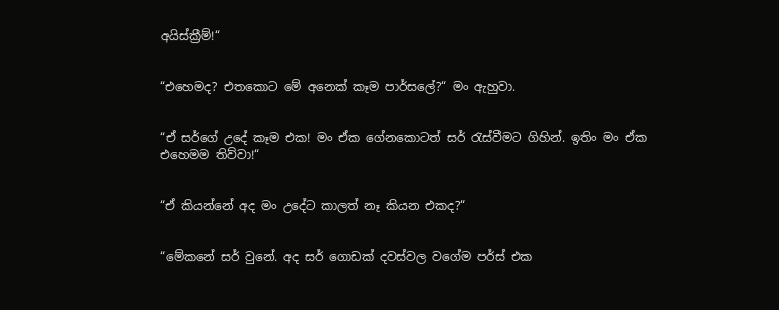අයිස්ක්‍රීම්!“


“එහෙමද? එතකොට මේ අනෙක් කෑම පාර්සලේ?“ මං ඇහුවා.


“ඒ සර්ගේ උදේ කෑම එක! මං ඒක ගේනකොටත් සර් රැස්වීමට ගිහින්. ඉතිං මං ඒක එහෙමම තිව්වා!“


“ඒ කියන්නේ අද මං උදේට කාලත් නෑ කියන එකද?“


“මේකනේ සර් වුනේ. අද සර් ගොඩක් දවස්වල වගේම පර්ස් එක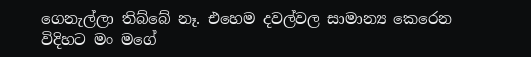ගෙනැල්ලා තිබ්බේ නෑ. එහෙම දවල්වල සාමාන්‍ය කෙරෙන විදිහට මං මගේ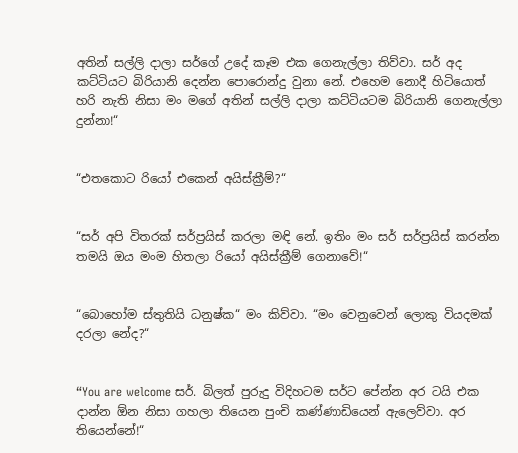අතින් සල්ලි දාලා සර්ගේ උදේ කෑම එක ගෙනැල්ලා තිව්වා. සර් අද කට්ටියට බිරියානි දෙන්න පොරොන්දු වුනා නේ. එහෙම නොදී හිටියොත් හරි නැති නිසා මං මගේ අතින් සල්ලි දාලා කට්ටියටම බිරියානි ගෙනැල්ලා දුන්නා!“


“එතකොට රියෝ එකෙන් අයිස්ක්‍රීම්?“


“සර් අපි විතරක් සර්ප්‍රයිස් කරලා මඳි නේ. ඉතිං මං සර් සර්ප්‍රයිස් කරන්න තමයි ඔය මංම හිතලා රියෝ අයිස්ක්‍රීම් ගෙනාවේ!“


“බොහෝම ස්තුතියි ධනුෂ්ක“ මං කිව්වා. “මං වෙනුවෙන් ලොකු වියදමක් දරලා නේද?“


“You are welcome සර්. බිලත් පුරුදු විදිහටම සර්ට පේන්න අර ටයි එක දාන්න ඕන නිසා ගහලා තියෙන පුංචි කණ්ණාඩියෙන් ඇලෙව්වා. අර තියෙන්නේ!“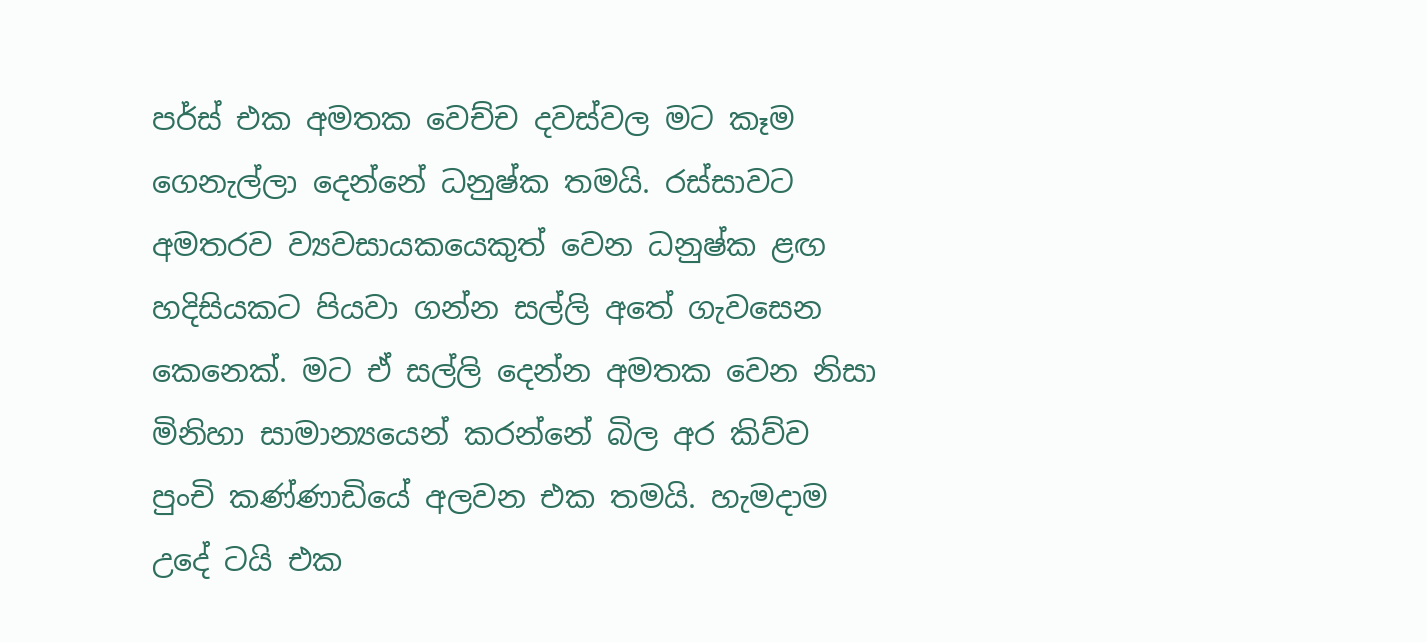පර්ස් එක අමතක වෙච්ච දවස්වල මට කෑම ගෙනැල්ලා දෙන්නේ ධනුෂ්ක තමයි. රස්සාවට අමතරව ව්‍යවසායකයෙකුත් වෙන ධනුෂ්ක ළඟ හදිසියකට පියවා ගන්න සල්ලි අතේ ගැවසෙන කෙනෙක්. මට ඒ සල්ලි දෙන්න අමතක වෙන නිසා මිනිහා සාමාන්‍යයෙන් කරන්නේ බිල අර කිව්ව පුංචි කණ්ණාඩියේ අලවන එක තමයි. හැමදාම උදේ ටයි එක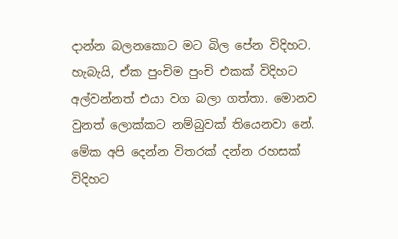දාන්න බලනකොට මට බිල පේන විදිහට. හැබැයි, ඒක පුංචිම පුංචි එකක් විදිහට අල්වන්නත් එයා වග බලා ගත්තා. මොනව වුනත් ලොක්කට නම්බුවක් තියෙනවා නේ. මේක අපි දෙන්න විතරක් දන්න රහසක් විදිහට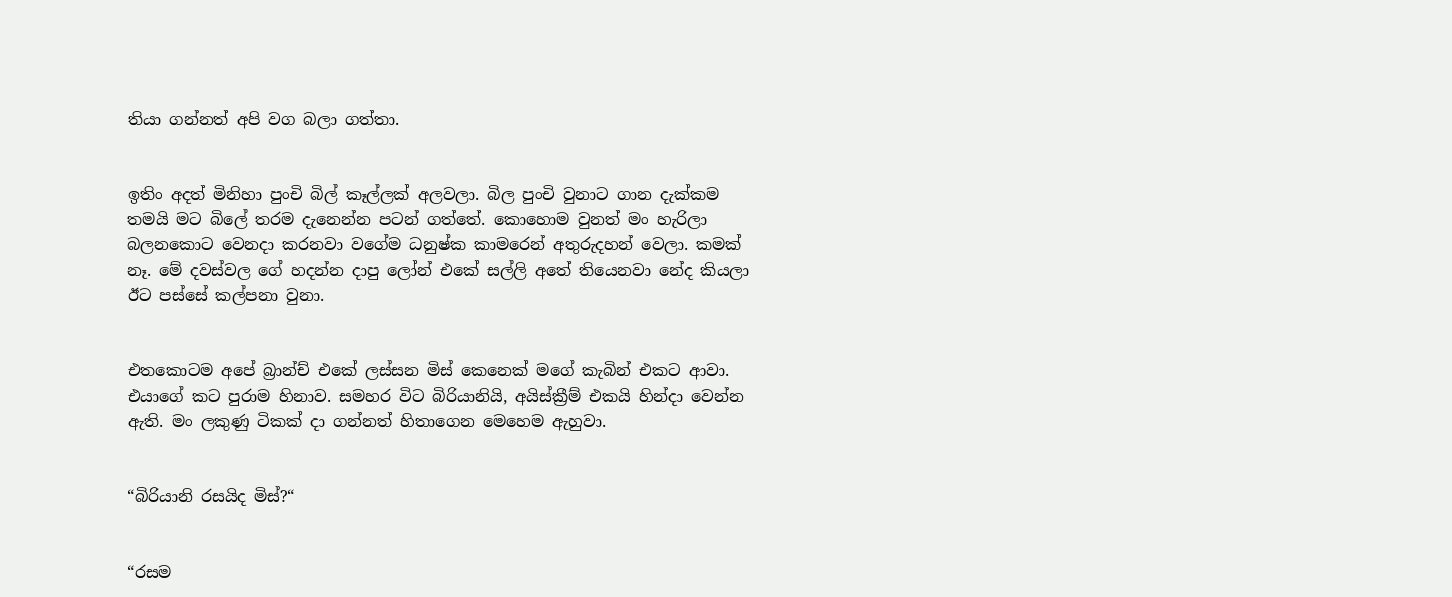තියා ගන්නත් අපි වග බලා ගත්තා.


ඉතිං අදත් මිනිහා පුංචි බිල් කෑල්ලක් අලවලා. බිල පුංචි වුනාට ගාන දැක්කම තමයි මට බිලේ තරම දැනෙන්න පටන් ගත්තේ. කොහොම වුනත් මං හැරිලා බලනකොට වෙනදා කරනවා වගේම ධනුෂ්ක කාමරෙන් අතුරුදහන් වෙලා. කමක් නෑ. මේ දවස්වල ගේ හදන්න දාපු ලෝන් එකේ සල්ලි අතේ තියෙනවා නේද කියලා ඊට පස්සේ කල්පනා වුනා.


එතකොටම අපේ බ්‍රාන්ච් එකේ ලස්සන මිස් කෙනෙක් මගේ කැබින් එකට ආවා. එයාගේ කට පුරාම හිනාව. සමහර විට බිරියානියි, අයිස්ක්‍රීම් එකයි හින්දා වෙන්න ඇති. මං ලකුණු ටිකක් දා ගන්නත් හිතාගෙන මෙහෙම ඇහුවා.


“බිරියානි රසයිද මිස්?“


“රසම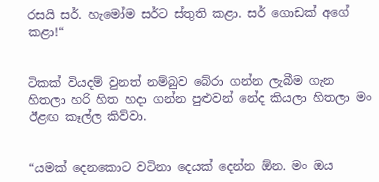රසයි සර්. හැමෝම සර්ට ස්තුති කළා. සර් ගොඩක් අගේ කළා!“


ටිකක් වියදම් වුනත් නම්බුව බේරා ගන්න ලැබීම ගැන හිතලා හරි හිත හදා ගන්න පුළුවන් නේද කියලා හිතලා මං ඊළඟ කෑල්ල කිව්වා.


“යමක් දෙනකොට වටිනා දෙයක් දෙන්න ඕන. මං ඔය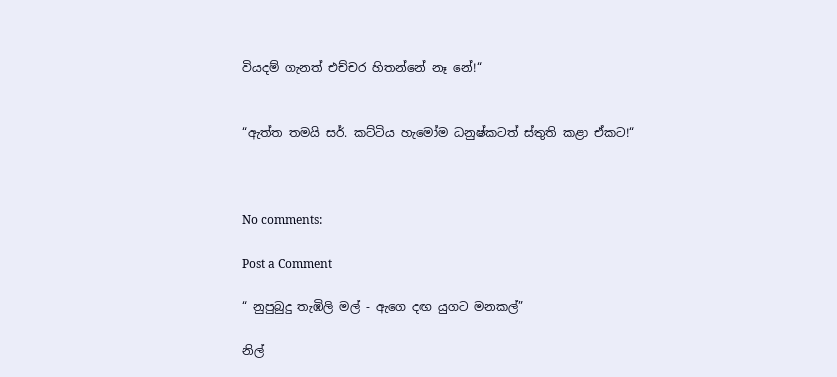වියදම් ගැනත් එච්චර හිතන්නේ නෑ නේ!“


“ඇත්ත තමයි සර්. කට්ටිය හැමෝම ධනුෂ්කටත් ස්තුති කළා ඒකට!“



No comments:

Post a Comment

“ නුපුබුදු තැඹිලි මල් - ඇගෙ දඟ යුගට මනකල්”

නිල්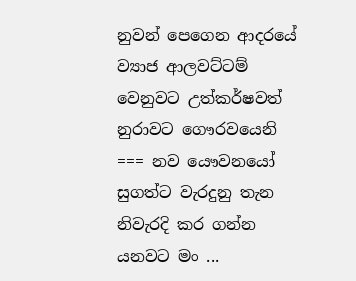නුවන් පෙගෙන ආදරයේ ව්‍යාජ ආලවට්ටම් වෙනුවට උත්කර්ෂවත් නුරාවට ගෞරවයෙනි === නව යෞවනයෝ සුගත්ට වැරදුනු තැන නිවැරදි කර ගන්න යනවට මං ...